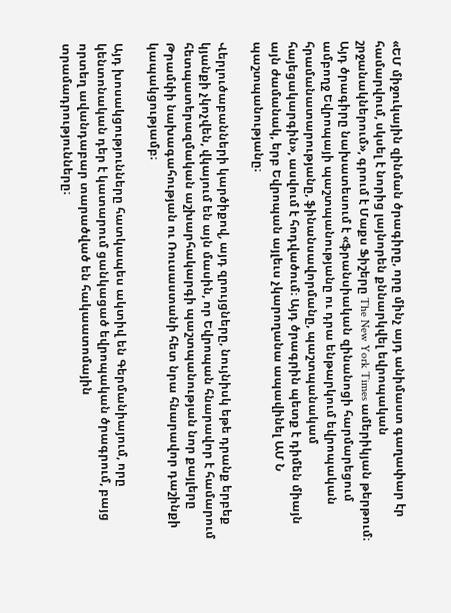«ԵՄ միջուկային զինման ծրագիրը, որը մինչ այդ անիմաստ գաղափար էր համարվում, սկսել է նորից լայնորեն քննարկվել եվրոպական շրջանակներում», գրում է Մաքս Ֆիշերը The New York Times ամերիկյան թերթում։ Այդ ծրագիրը նախատեսում է «ֆրանսիական զինանոցի հարմարեցում ամբողջ Եվրոպայի պաշտպանությանը ու դրա ենթարկում եվրոպական հրամանատարությանը, ֆինանսավորմանը, պաշտպանակամ հայեցակարգին», ասվում է հոդվածում։ Այդ ծրագրին պետք է դիմեն միայն այն ժամանակ, երբ Եվրոպան այլեւս չկարողանա ապավինել ԱՄ Ն պաշտպանությանը։

Վերլուծաբանների կարծիքով, այդ զրույցները, նույնիսկ եթե դրանք երբեք կյանքի չկոչվեն, վկայում են այն մասին, որ Եվրոպան հնարավոր է համարում հետպատերազմական աշխարհակարգի պաշտպանության նոր քայլերը Թրամփի նախագահության ու Ռուսաստանի հետ նրա հնարավոր դաշինքի կապակցությամբ։

Այդ խոսակցությունները հատկապես ակտիվ են Գերմանիայում, որը կենտոնական դեր է կատարում ցանկացած եվրոպական ծրագրում, բայց որտեղ ավանդաբար տարածված են հակաատոմային տրամադրությունները։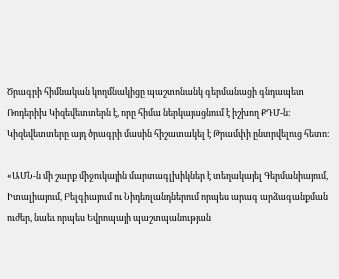Ծրագրի հիմնական կողմնակիցը պաշտոնանկ գերմանացի գնդապետ Ռոդերիխ Կիզեվետտերն է, որը հիմա ներկայացնում է իշխող ՔԴՄ-ն։ Կիզեվետտերը այդ ծրագրի մասին հիշատակել է Թրամփի ընտրվելուց հետո։

«ԱՄՆ-ն մի շարք միջուկային մարտագլխիկներ է տեղակայել Գերմանիայում, Իտալիայում, Բելգիայում ու Նիդեռլանդներում որպես արագ արձագանքման ուժեր, նաեւ որպես Եվրոպայի պաշտպանության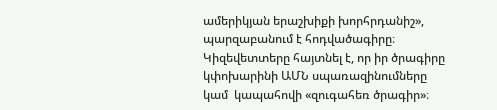ամերիկյան երաշխիքի խորհրդանիշ», պարզաբանում է հոդվածագիրը։ Կիզեվետտերը հայտնել է, որ իր ծրագիրը կփոխարինի ԱՄՆ սպառազինումները կամ  կապահովի «զուգահեռ ծրագիր»։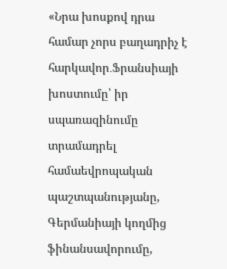«Նրա խոսքով դրա համար չորս բաղադրիչ է հարկավոր․Ֆրանսիայի խոստումը՝ իր սպառազինումը տրամադրել համաեվրոպական պաշտպանությանը, Գերմանիայի կողմից ֆինանսավորումը,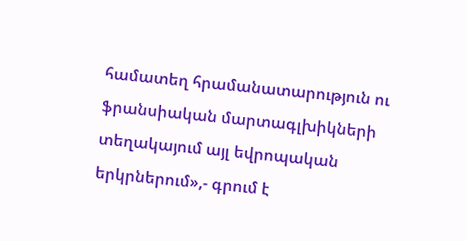համատեղ հրամանատարություն ու ֆրանսիական մարտագլխիկների տեղակայում այլ եվրոպական երկրներում»,- գրում է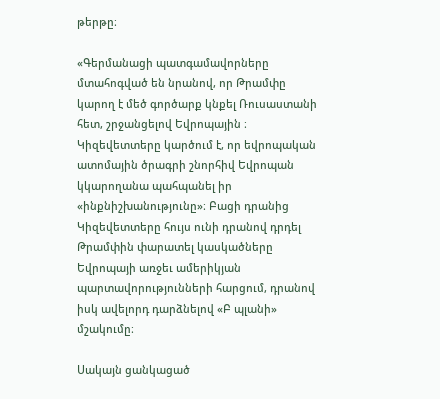թերթը։

«Գերմանացի պատգամավորները մտահոգված են նրանով, որ Թրամփը կարող է մեծ գործարք կնքել Ռուսաստանի հետ, շրջանցելով Եվրոպային ։ Կիզեվետտերը կարծում է, որ եվրոպական ատոմային ծրագրի շնորհիվ Եվրոպան կկարողանա պահպանել իր «ինքնիշխանությունը»։ Բացի դրանից Կիզեվետտերը հույս ունի դրանով դրդել Թրամփին փարատել կասկածները Եվրոպայի առջեւ ամերիկյան պարտավորությունների հարցում, դրանով իսկ ավելորդ դարձնելով «Բ պլանի» մշակումը։

Սակայն ցանկացած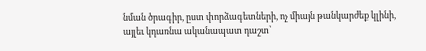նման ծրագիր, ըստ փորձագետների, ոչ միայն թանկարժեք կլինի, այլեւ կդառնա ականապատ դաշտ՝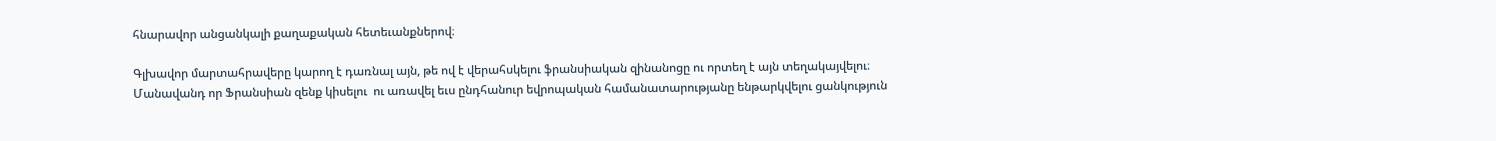հնարավոր անցանկալի քաղաքական հետեւանքներով։

Գլխավոր մարտահրավերը կարող է դառնալ այն, թե ով է վերահսկելու ֆրանսիական զինանոցը ու որտեղ է այն տեղակայվելու։ Մանավանդ որ Ֆրանսիան զենք կիսելու  ու առավել եւս ընդհանուր եվրոպական համանատարությանը ենթարկվելու ցանկություն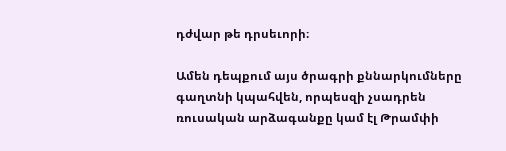դժվար թե դրսեւորի։

Ամեն դեպքում այս ծրագրի քննարկումները գաղտնի կպահվեն, որպեսզի չսադրեն ռուսական արձագանքը կամ էլ Թրամփի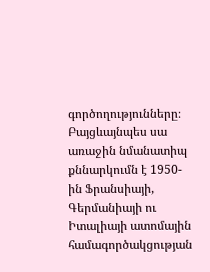գործողությունները։ Բայցևայնպես սա առաջին նմանատիպ քննարկումն է 1950-ին Ֆրանսիայի, Գերմանիայի ու Իտալիայի ատոմային համագործակցության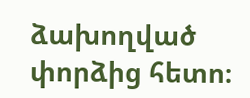ձախողված փորձից հետո։